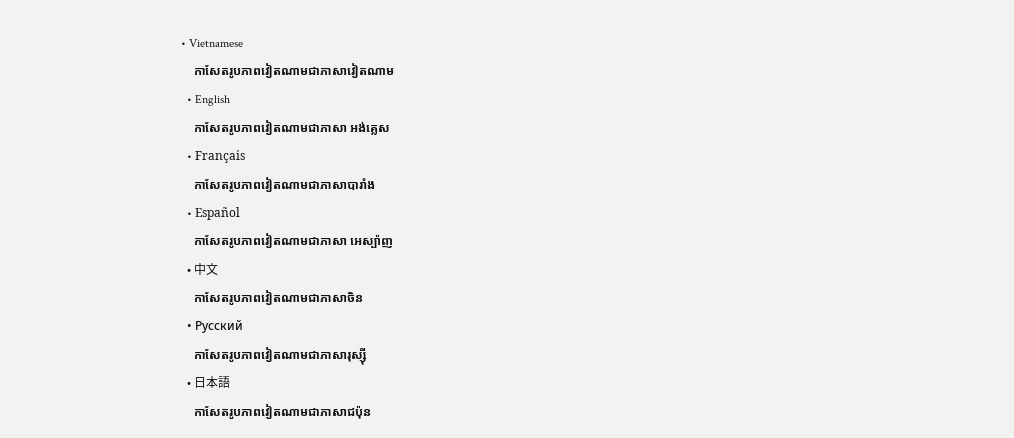• Vietnamese
    កាសែតរូបភាពវៀតណាមជាភាសាវៀតណាម
  • English
    កាសែតរូបភាពវៀតណាមជាភាសា អង់គ្លេស
  • Français
    កាសែតរូបភាពវៀតណាមជាភាសាបារាំង
  • Español
    កាសែតរូបភាពវៀតណាមជាភាសា អេស្ប៉ាញ
  • 中文
    កាសែតរូបភាពវៀតណាមជាភាសាចិន
  • Русский
    កាសែតរូបភាពវៀតណាមជាភាសារុស្ស៊ី
  • 日本語
    កាសែតរូបភាពវៀតណាមជាភាសាជប៉ុន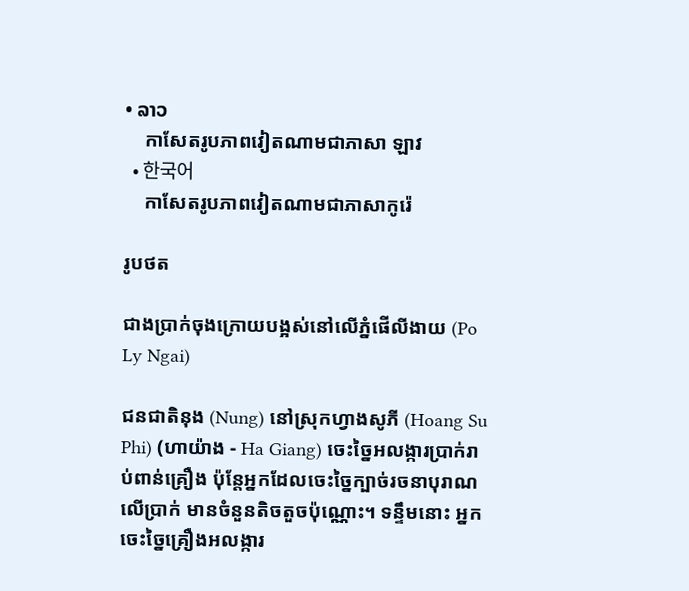• ລາວ
    កាសែតរូបភាពវៀតណាមជាភាសា ឡាវ
  • 한국어
    កាសែតរូបភាពវៀតណាមជាភាសាកូរ៉េ

រូបថត

ជាងប្រាក់ចុងក្រោយបង្អស់នៅលើភ្នំផើលីងាយ (Po Ly Ngai)

ជនជាតិនុង (Nung) នៅស្រុកហ្វាងសូភី (Hoang Su Phi) (ហាយ៉ាង - Ha Giang) ចេះច្នៃអលង្ការប្រាក់រាប់ពាន់គ្រឿង ប៉ុន្តែអ្នកដែលចេះច្នៃក្បាច់រចនាបុរាណលើប្រាក់ មានចំនួនតិចតួចប៉ុណ្ណោះ។ ទន្ទឹមនោះ អ្នកចេះច្នៃគ្រឿងអលង្ការ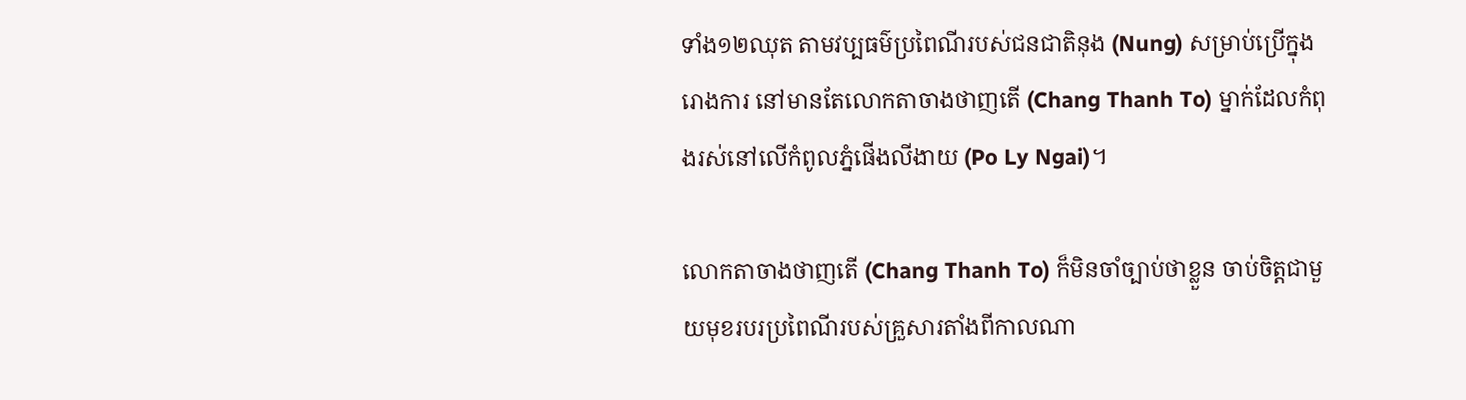ទាំង១២ឈុត តាមវប្បធម៌ប្រពៃណីរបស់ជនជាតិនុង (Nung) សម្រាប់ប្រើក្នុងរោងការ នៅមានតែលោកតាចាងថាញតើ (Chang Thanh To) ម្នាក់ដែលកំពុងរស់នៅលើកំពូលភ្នំផើងលីងាយ (Po Ly Ngai)។

លោកតាចាងថាញតើ (Chang Thanh To) ក៏មិនចាំច្បាប់ថាខ្លួន ចាប់ចិត្តជាមួយមុខរបរប្រពៃណីរបស់គ្រួសារតាំងពីកាលណា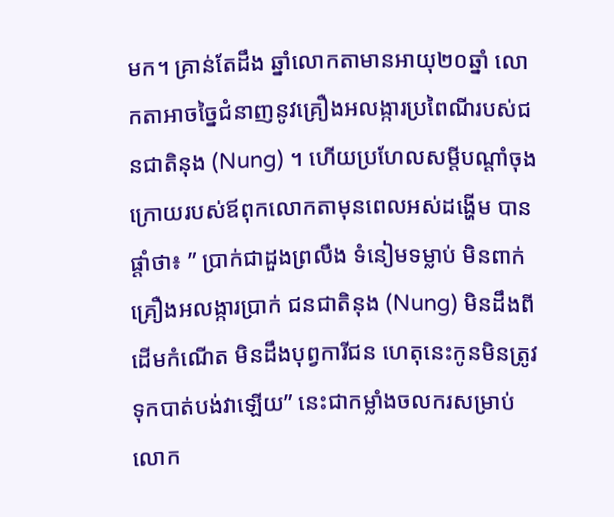មក។ គ្រាន់តែដឹង ឆ្នាំលោកតាមានអាយុ២០ឆ្នាំ លោកតាអាចច្នៃជំនាញនូវគ្រឿងអលង្ការប្រពៃណីរបស់ជនជាតិនុង (Nung) ។ ហើយប្រហែលសម្តីបណ្តាំចុងក្រោយរបស់ឪពុកលោកតាមុនពេលអស់ដង្ហើម បានផ្តាំថា៖ ” ប្រាក់ជាដួងព្រលឹង ទំនៀមទម្លាប់ មិនពាក់គ្រឿងអលង្ការប្រាក់ ជនជាតិនុង (Nung) មិនដឹងពីដើមកំណើត មិនដឹងបុព្វការីជន ហេតុនេះកូនមិនត្រូវទុកបាត់បង់វាឡើយ” នេះជាកម្លាំងចលករសម្រាប់លោក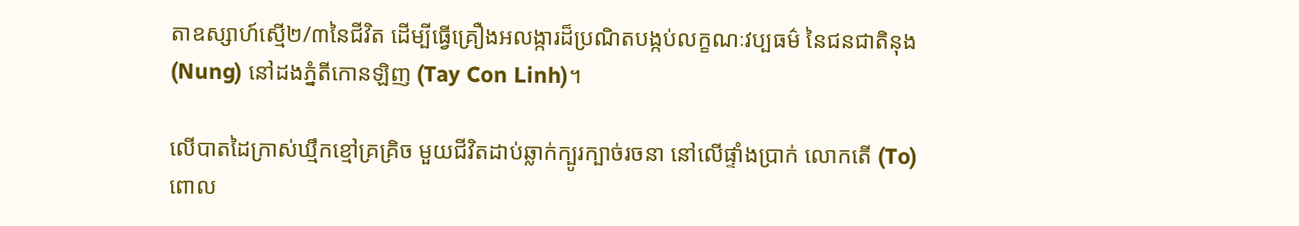តាឧស្សាហ៍ស្មើ២/៣នៃជីវិត ដើម្បីធ្វើគ្រឿងអលង្ការដ៏ប្រណិតបង្កប់លក្ខណៈវប្បធម៌ នៃជនជាតិនុង (Nung) នៅដងភ្នំតីកោនឡិញ (Tay Con Linh)។

លើបាតដៃក្រាស់ឃ្មឹកខ្មៅគ្រគ្រិច មួយជីវិតដាប់ឆ្លាក់ក្បូរក្បាច់រចនា នៅលើផ្ទាំងប្រាក់ លោកតើ (To) ពោល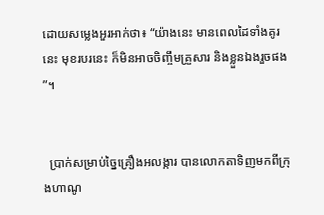ដោយសម្លេងអួរអាក់ថា៖ “យ៉ាងនេះ មានពេលដៃទាំងគូរនេះ មុខរបរនេះ ក៏មិនអាចចិញ្ចឹមគ្រួសារ និងខ្លួនឯងរួចផង”។


  ប្រាក់សម្រាប់ច្នៃគ្រឿងអលង្ការ បានលោកតាទិញមកពីក្រុងហាណូ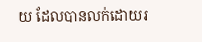យ ដែលបានលក់ដោយរ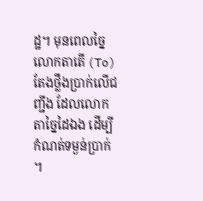ដ្ឋ។ មុនពេលច្នៃ លោកតាតើ (To)
តែងថ្លឹងប្រាក់លើជញ្ជីង ដែលលោកតាច្នៃដៃឯង ដើម្បីកំណត់ទម្ងន់ប្រាក់។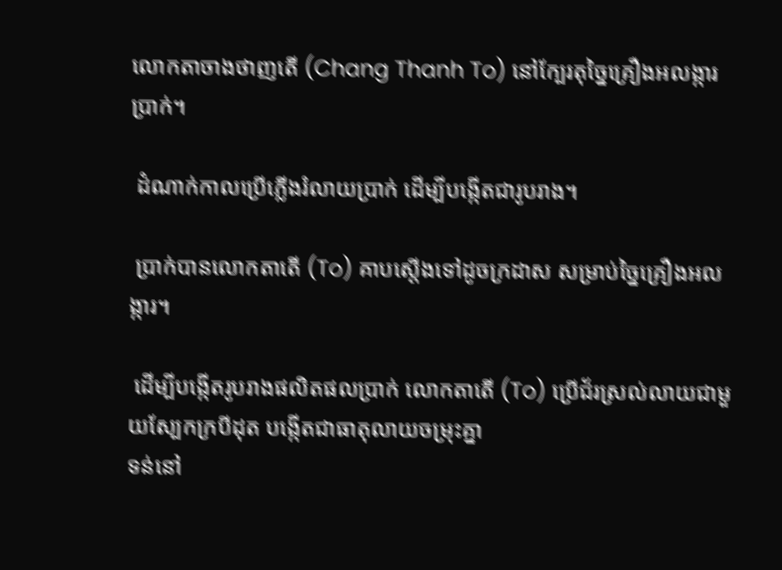លោកតាចាងថាញតើ (Chang Thanh To) នៅក្បែរតុច្នៃគ្រឿងអលង្ការប្រាក់។

 ដំណាក់កាលប្រើភ្លើងរំលាយប្រាក់ ដើម្បីបង្កើតជារូបរាង។

 ប្រាក់បានលោកតាតើ (To) គាបស្តើងទៅដូចក្រដាស សម្រាប់ច្នៃគ្រឿងអលង្ការ។

 ដើម្បីបង្កើតរូបរាងផលិតផលប្រាក់ លោកតាតើ (To) ប្រើជ័រស្រល់លាយជាមួយស្បែកក្របីដុត បង្កើតជាធាតុលាយចម្រុះគ្នា
ទន់នៅ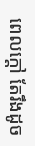ពេលក្តៅ តែរឹងដូច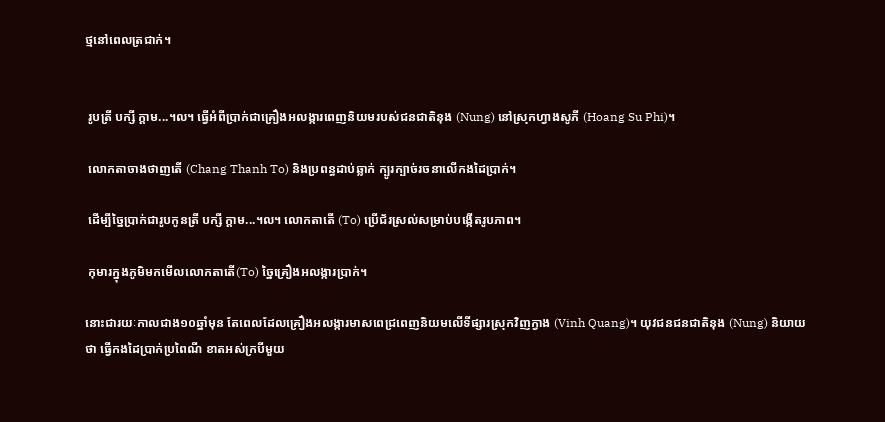ថ្មនៅពេលត្រជាក់។


 រូបត្រី បក្សី ក្តាម...។ល។ ធ្វើអំពីប្រាក់ជាគ្រឿងអលង្ការពេញនិយមរបស់ជនជាតិនុង (Nung) នៅស្រុកហ្វាងសូភី (Hoang Su Phi)។

 លោកតាចាងថាញតើ (Chang Thanh To) និងប្រពន្ធដាប់ឆ្លាក់ ក្បូរក្បាច់រចនាលើកងដៃប្រាក់។

 ដើម្បីច្នៃបា្រក់ជារូបកូនត្រី បក្សី ក្តាម...។ល។ លោកតាតើ (To) ប្រើជ័រស្រល់សម្រាប់បង្កើតរូបភាព។

 កុមារក្នុងភូមិមកមើលលោកតាតើ(To) ច្នៃគ្រឿងអលង្ការបា្រក់។

នោះជារយៈកាលជាង១០ឆ្នាំមុន តែពេលដែលគ្រឿងអលង្ការមាសពេជ្រពេញនិយមលើទីផ្សារស្រុកវិញក្វាង (Vinh Quang)។ យុវជនជនជាតិនុង (Nung) និយាយថា ធ្វើកងដៃប្រាក់ប្រពៃណី ខាតអស់ក្របីមួយ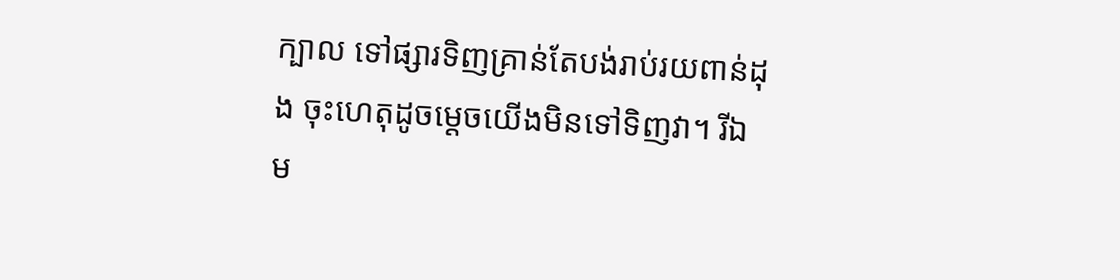ក្បាល ទៅផ្សារទិញគ្រាន់តែបង់រាប់រយពាន់ដុង ចុះហេតុដូចម្តេចយើងមិនទៅទិញវា។ រីឯ ម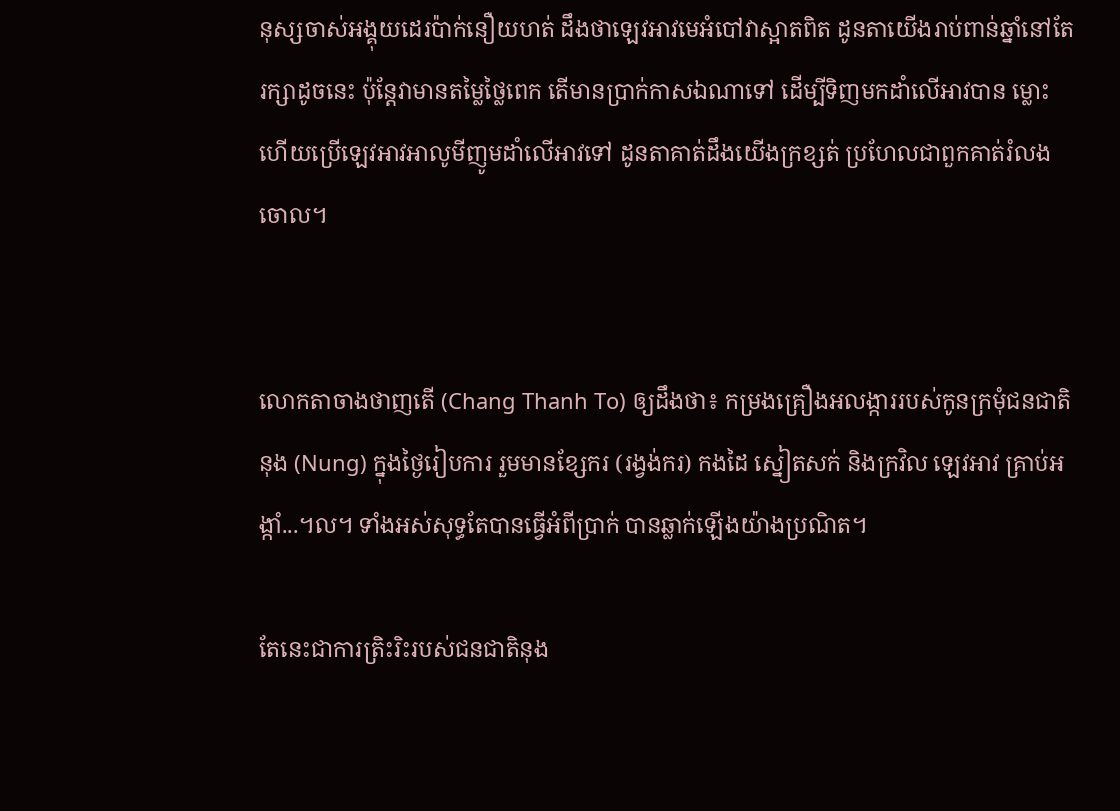នុស្សចាស់អង្គុយដេរប៉ាក់នឿយហត់ ដឹងថាឡេវអាវមេអំបៅវាស្អាតពិត ដូនតាយើងរាប់ពាន់ឆ្នាំនៅតែរក្សាដូចនេះ ប៉ុន្តែវាមានតម្លៃថ្លៃពេក តើមានប្រាក់កាសឯណាទៅ ដើម្បីទិញមកដាំលើអាវបាន ម្លោះហើយប្រើឡេវអាវអាលូមីញូមដាំលើអាវទៅ ដូនតាគាត់ដឹងយើងក្រខ្សត់ ប្រហែលជាពួកគាត់រំលងចោល។


លោកតាចាងថាញតើ (Chang Thanh To) ឲ្យដឹងថា៖ កម្រងគ្រឿងអលង្ការរបស់កូនក្រមុំជនជាតិនុង (Nung) ក្នុងថ្ងៃរៀបការ រួមមានខ្សែករ (រង្វង់ករ) កងដៃ ស្នៀតសក់ និងក្រវិល ឡេវអាវ គ្រាប់អង្កាំ...។ល។ ទាំងអស់សុទ្ធតែបានធ្វើអំពីប្រាក់ បានឆ្លាក់ឡើងយ៉ាងប្រណិត។

តែនេះជាការត្រិះរិះរបស់ជនជាតិនុង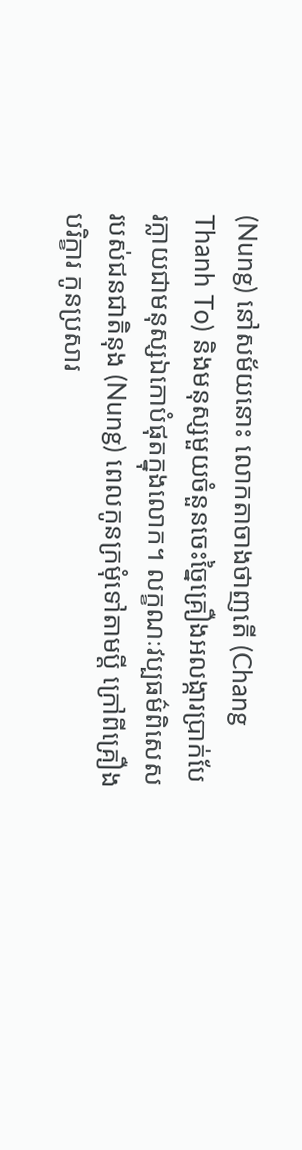(Nung) នៅសម័យនោះ លោកតាចាងថាញតើ (Chang Thanh To) និងមនុស្សមួយចំនួនចេះច្នៃគ្រឿងអលង្ការប្រាក់បែរក្លាយជាមនុស្សឯកោបំផុតក្នុងលោក។ លក្ខណៈវប្បធម៌ពិសេសរបស់ជនជាតិនុង (Nung) ពេលកូនក្រមុំទៅតាមប្តី ក្រៅពីគ្រឿងបរិក្ខារ កូនប្រសារ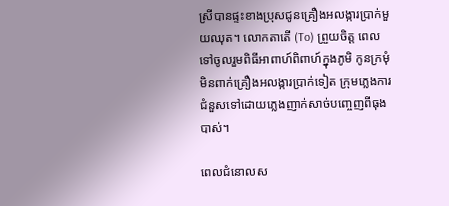ស្រីបានផ្ទះខាងប្រុសជូនគ្រឿងអលង្ការបា្រក់មួយឈុត។ លោកតាតើ (To) ព្រួយចិត្ត ពេលទៅចូលរួមពិធីអាពាហ៍ពិពាហ៍ក្នុងភូមិ កូនក្រមុំមិនពាក់គ្រឿងអលង្ការប្រាក់ទៀត ក្រុមភ្លេងការជំនួសទៅដោយភ្លេងញាក់សាច់បញ្ចេញពីធុងបាស់។

ពេលជំនោលស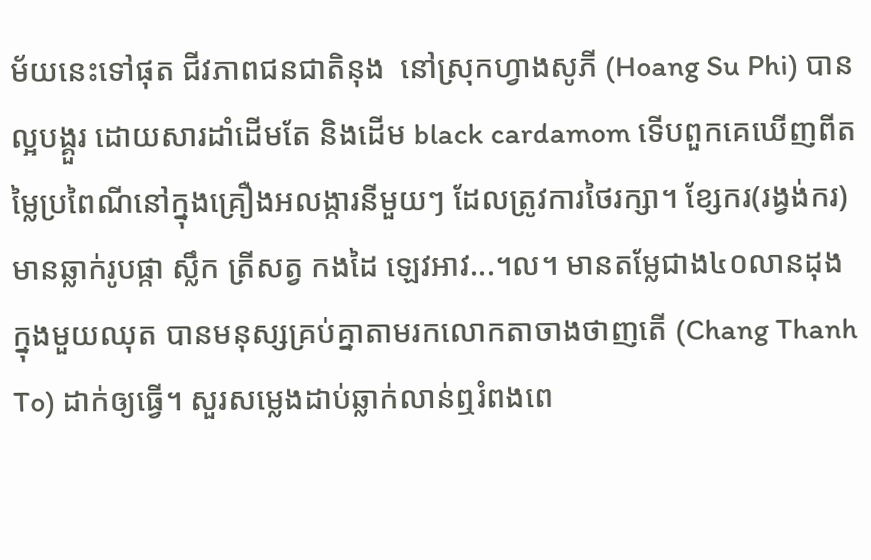ម័យនេះទៅផុត ជីវភាពជនជាតិនុង  នៅស្រុកហ្វាងសូភី (Hoang Su Phi) បានល្អបង្គួរ ដោយសារដាំដើមតែ និងដើម black cardamom ទើបពួកគេឃើញពីតម្លៃប្រពៃណីនៅក្នុងគ្រឿងអលង្ការនីមួយៗ ដែលត្រូវការថៃរក្សា។ ខ្សែករ(រង្វង់ករ) មានឆ្លាក់រូបផ្កា ស្លឹក ត្រីសត្វ កងដៃ ឡេវអាវ...។ល។ មានតម្លែជាង៤០លានដុងក្នុងមួយឈុត បានមនុស្សគ្រប់គ្នាតាមរកលោកតាចាងថាញតើ (Chang Thanh To) ដាក់ឲ្យធ្វើ។ សួរសម្លេងដាប់ឆ្លាក់លាន់ឮរំពងពេ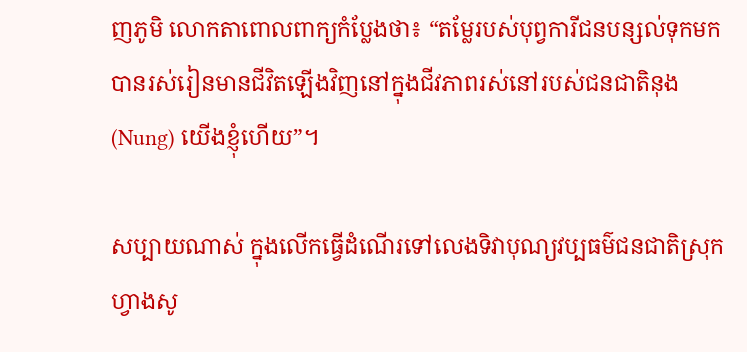ញភូមិ លោកតាពោលពាក្យកំប្លែងថា៖ “តម្លែរបស់បុព្វការីជនបន្សល់ទុកមក បានរស់រៀនមានជីវិតឡើងវិញនៅក្នុងជីវភាពរស់នៅរបស់ជនជាតិនុង (Nung) យើងខ្ញុំហើយ”។

សប្បាយណាស់ ក្នុងលើកធ្វើដំណើរទៅលេងទិវាបុណ្យវប្បធម៌ជនជាតិស្រុកហ្វាងសូ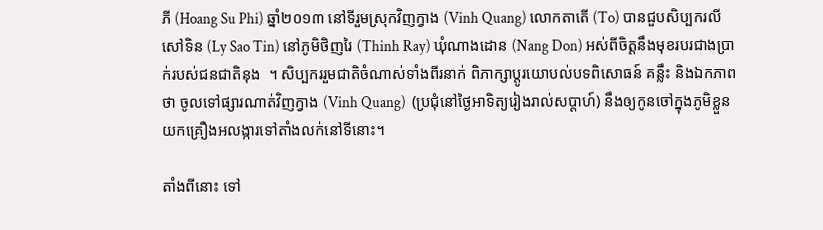ភី (Hoang Su Phi) ឆ្នាំ២០១៣ នៅទីរួមស្រុកវិញក្វាង (Vinh Quang) លោកតាតើ (To) បានជួបសិប្បករលីសៅទិន (Ly Sao Tin) នៅភូមិថិញរៃ (Thinh Ray) ឃុំណាងដោន (Nang Don) អស់ពីចិត្តនឹងមុខរបរជាងប្រាក់របស់ជនជាតិនុង  ។ សិប្បកររួមជាតិចំណាស់ទាំងពីរនាក់ ពិភាក្សាប្តូរយោបល់បទពិសោធន៍ គន្លឹះ និងឯកភាពថា ចូលទៅផ្សារណាត់វិញក្វាង (Vinh Quang)  (ប្រជុំនៅថ្ងៃអាទិត្យរៀងរាល់សប្តាហ៍) នឹងឲ្យកូនចៅក្នុងភូមិខ្លួន យកគ្រឿងអលង្ការទៅតាំងលក់នៅទីនោះ។

តាំងពីនោះ ទៅ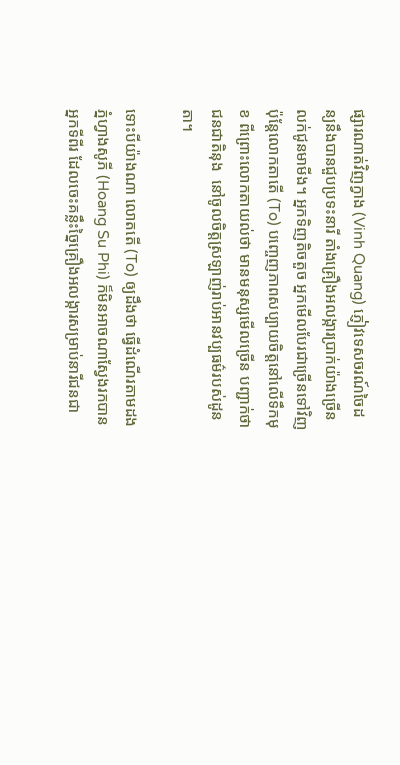ផ្សារណាត់វិញក្វាង (Vinh Quang) ភ្ញៀវទេសចរណ៍ចៃដន្យនឹងបានជួបប្រទះនារី តាំងគ្រឿងអលង្ការប្រាក់យ៉ាងច្រើនលក់ជូនមាមីង។ អ្នកទិញតិចតួច អ្នកមើលបែរជាច្រើនទៅវិញ ប៉ុន្តែលោកតាតើ (To) បញ្ចេញភាពសប្បាយចិត្តនៅលើទឹកមុខ ពីព្រោះលោកតាយល់ថា មានមនុស្សមើលច្រើន បញ្ជាក់ថាជនជាតិនុង  នៅចូលចិត្តស្រឡាញ់រាប់អានវប្បធម៌របស់ដូនតា។

ទោះបីយ៉ាងណា លោតតើ (To) ឲ្យដឹងថា ធ្វើដំណើរតាមដងភ្នំហ្វាងសូភី (Hoang Su Phi) ក៏មិនអាចណាស្វែងរកបានអ្នកទីពីរ ដែលចេះគន្លឹះច្នៃគ្រឿងអលង្ការសម្រាប់នារីជនជា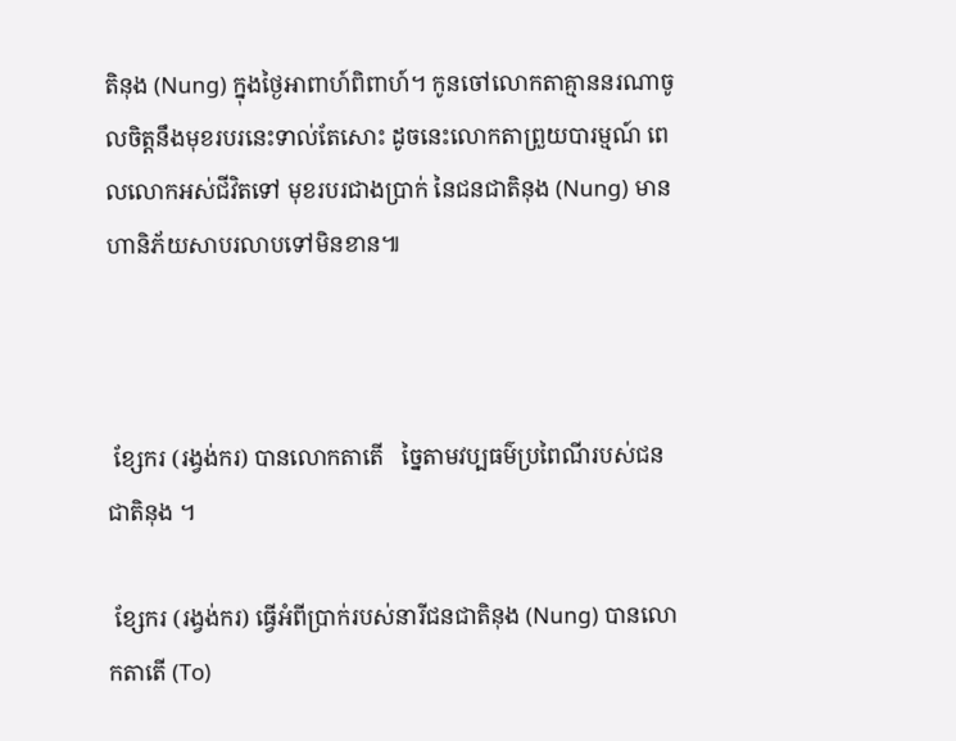តិនុង (Nung) ក្នុងថ្ងៃអាពាហ៍ពិពាហ៍។ កូនចៅលោកតាគ្មាននរណាចូលចិត្តនឹងមុខរបរនេះទាល់តែសោះ ដូចនេះលោកតាព្រួយបារម្មណ៍ ពេលលោកអស់ជីវិតទៅ មុខរបរជាងប្រាក់ នៃជនជាតិនុង (Nung) មានហានិភ័យសាបរលាបទៅមិនខាន៕



 ខ្សែករ (រង្វង់ករ) បានលោកតាតើ   ច្នៃតាមវប្បធម៌ប្រពៃណីរបស់ជនជាតិនុង ។

 ខ្សែករ (រង្វង់ករ) ធ្វើអំពីប្រាក់របស់នារីជនជាតិនុង (Nung) បានលោកតាតើ (To)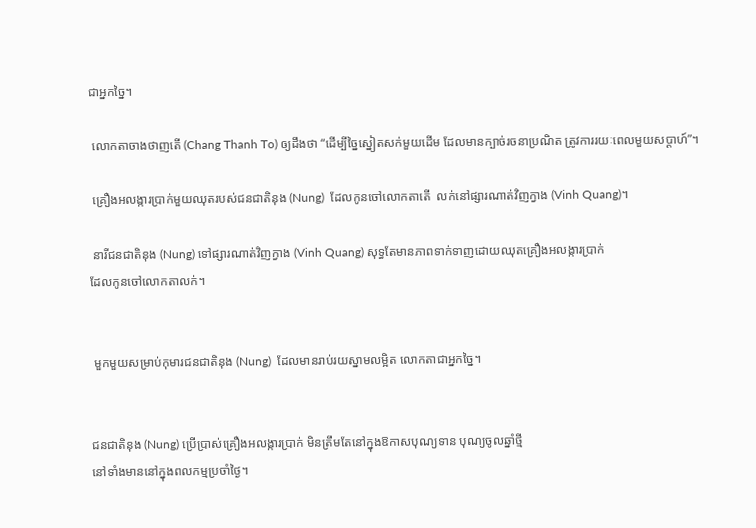ជាអ្នកច្នៃ។

 លោកតាចាងថាញតើ (Chang Thanh To) ឲ្យដឹងថា “ដើម្បីច្នៃស្នៀតសក់មួយដើម ដែលមានក្បាច់រចនាប្រណិត ត្រូវការរយៈពេលមួយសប្តាហ៍”។

 គ្រឿងអលង្ការប្រាក់មួយឈុតរបស់ជនជាតិនុង (Nung)  ដែលកូនចៅលោកតាតើ  លក់នៅផ្សារណាត់វិញក្វាង (Vinh Quang)។

 នារីជនជាតិនុង (Nung) ទៅផ្សារណាត់វិញក្វាង (Vinh Quang) សុទ្ធតែមានភាពទាក់ទាញដោយឈុតគ្រឿងអលង្ការប្រាក់
ដែលកូនចៅលោកតាលក់។


 មួកមួយសម្រាប់កុមារជនជាតិនុង (Nung)  ដែលមានរាប់រយស្នាមលម្អិត លោកតាជាអ្នកច្នៃ។


ជនជាតិនុង (Nung) ប្រើប្រាស់គ្រឿងអលង្ការប្រាក់ មិនត្រឹមតែនៅក្នុងឱកាសបុណ្យទាន បុណ្យចូលឆ្នាំថ្មី
នៅទាំងមាននៅក្នុងពលកម្មប្រចាំថ្ងៃ។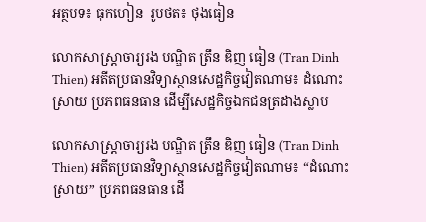អត្ថបទ៖ ធុកហៀន  រូបថត៖ ថុងធៀន

លោកសាស្ត្រាចារ្យរង បណ្ឌិត ត្រឹន ឌិញ ធៀន (Tran Dinh Thien) អតីតប្រធានវិទ្យាស្ថានសេដ្ឋកិច្ចវៀតណាម៖ ដំណោះស្រាយ ប្រភពធនធាន ដើម្បីសេដ្ឋកិច្ចឯកជនត្រដាងស្លាប

លោកសាស្ត្រាចារ្យរង បណ្ឌិត ត្រឹន ឌិញ ធៀន (Tran Dinh Thien) អតីតប្រធានវិទ្យាស្ថានសេដ្ឋកិច្ចវៀតណាម៖ “ដំណោះស្រាយ” ប្រភពធនធាន ដើ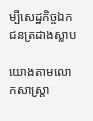ម្បីសេដ្ឋកិច្ចឯកជនត្រដាងស្លាប

យោងតាមលោកសាស្ត្រា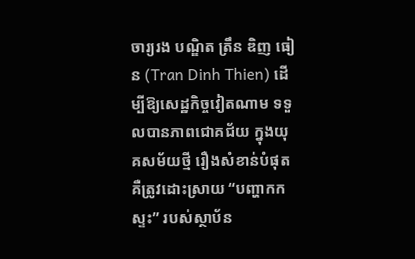ចារ្យរង បណ្ឌិត ត្រឹន ឌិញ ធៀន (Tran Dinh Thien) ដើម្បីឱ្យសេដ្ឋកិច្ចវៀតណាម ទទួលបានភាពជោគជ័យ ក្នុងយុគសម័យថ្មី រឿងសំខាន់បំផុតគឺត្រូវដោះស្រាយ “បញ្ហាកកស្ទះ” របស់ស្ថាប័ន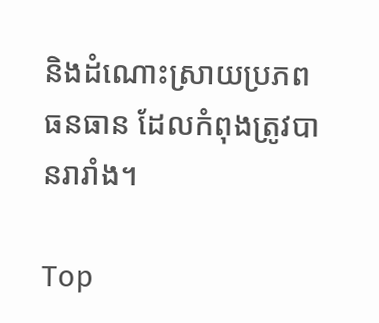និងដំណោះស្រាយប្រភពធនធាន ដែលកំពុងត្រូវបានរារាំង។

Top